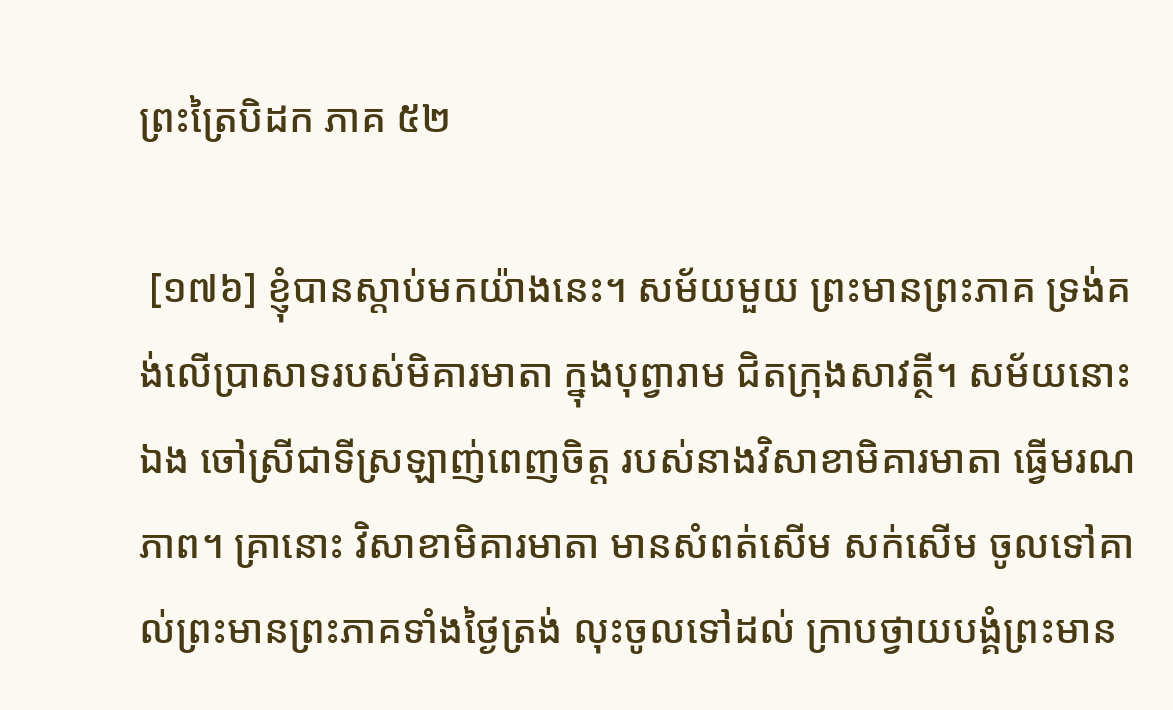ព្រះត្រៃបិដក ភាគ ៥២

 [១៧៦] ខ្ញុំបានស្តាប់មកយ៉ាងនេះ។ សម័យមួយ ព្រះមានព្រះភាគ ទ្រង់គង់លើប្រាសាទរបស់មិគារមាតា ក្នុងបុព្វារាម ជិតក្រុងសាវត្ថី។ សម័យនោះឯង ចៅស្រីជាទីស្រឡាញ់ពេញចិត្ត របស់នាងវិសាខាមិគារមាតា ធ្វើមរណភាព។ គ្រានោះ វិសាខាមិគារមាតា មានសំពត់សើម សក់សើម ចូលទៅគាល់ព្រះមានព្រះភាគទាំងថ្ងៃត្រង់ លុះចូលទៅដល់ ក្រាបថ្វាយបង្គំព្រះមាន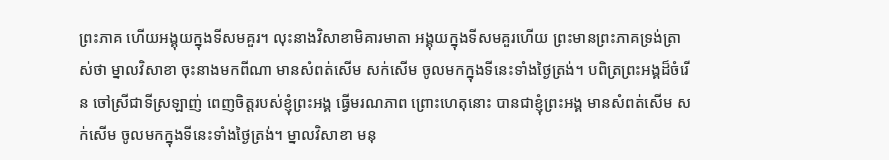ព្រះភាគ ហើយអង្គុយក្នុងទីសមគួរ។ លុះនាងវិសាខាមិគារមាតា អង្គុយក្នុងទីសមគួរហើយ ព្រះមានព្រះភាគទ្រង់ត្រាស់ថា ម្នាលវិសាខា ចុះនាងមកពីណា មានសំពត់សើម សក់សើម ចូលមកក្នុងទីនេះទាំងថ្ងៃត្រង់។ បពិត្រព្រះអង្គដ៏ចំរើន ចៅស្រីជាទីស្រឡាញ់ ពេញចិត្តរបស់ខ្ញុំព្រះអង្គ ធ្វើមរណភាព ព្រោះហេតុនោះ បានជាខ្ញុំព្រះអង្គ មានសំពត់សើម សក់សើម ចូលមកក្នុងទីនេះទាំងថ្ងៃត្រង់។ ម្នាលវិសាខា មនុ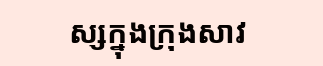ស្សក្នុងក្រុងសាវ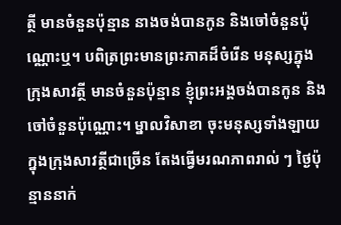ត្ថី មានចំនួនប៉ុន្មាន នាងចង់បានកូន និងចៅចំនួនប៉ុណ្ណោះឬ។ បពិត្រព្រះមានព្រះភាគដ៏ចំរើន មនុស្សក្នុងក្រុងសាវត្ថី មានចំនួនប៉ុន្មាន ខ្ញុំព្រះអង្គចង់បានកូន និងចៅចំនួនប៉ុណ្ណោះ។ ម្នាលវិសាខា ចុះមនុស្សទាំងឡាយ ក្នុងក្រុងសាវត្ថីជាច្រើន តែងធ្វើមរណភាពរាល់ ៗ ថ្ងៃប៉ុន្មាននាក់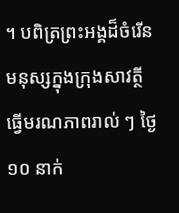។ បពិត្រព្រះអង្គដ៏ចំរើន មនុស្សក្នុងក្រុងសាវត្ថី ធ្វើមរណភាពរាល់ ៗ ថ្ងៃ ១០ នាក់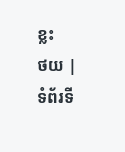ខ្លះ
ថយ | ទំព័រទី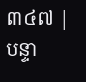៣៤៧ | បន្ទា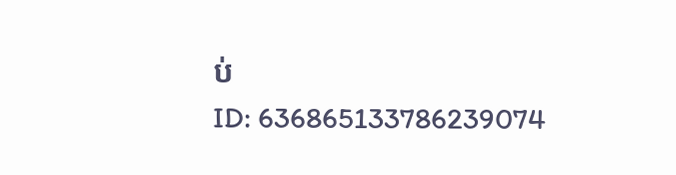ប់
ID: 636865133786239074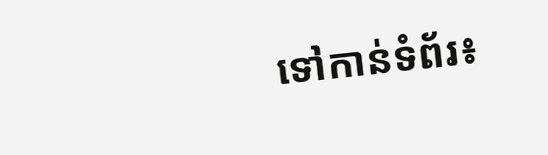ទៅកាន់ទំព័រ៖